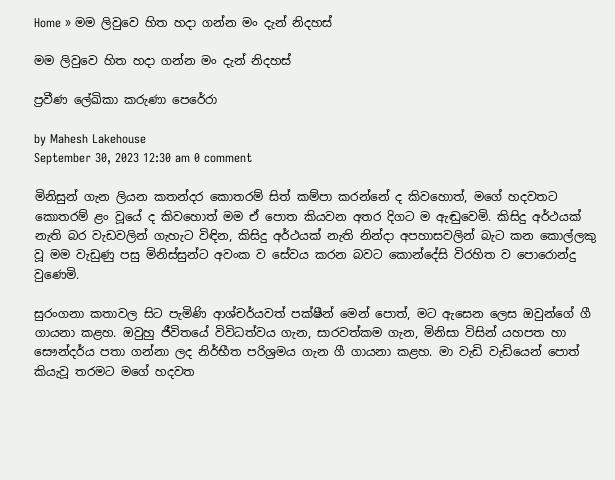Home » මම ලිවුවෙ හිත හදා ගන්න මං දැන් නිදහස්

මම ලිවුවෙ හිත හදා ගන්න මං දැන් නිදහස්

ප්‍රවීණ ලේඛිකා කරුණා පෙරේරා

by Mahesh Lakehouse
September 30, 2023 12:30 am 0 comment

මිනිසුන් ගැන ලියන කතන්දර කොතරම් සිත් කම්පා කරන්නේ ද කිවහොත්, මගේ හදවතට කොතරම් ළං වූයේ ද කිවහොත් මම ඒ පොත කියවන අතර දිගට ම ඇඬුවෙමි. කිසිදු අර්ථයක් නැති බර වැඩවලින් ගැහැට විඳින, කිසිදු අර්ථයක් නැති නින්දා අපහාසවලින් බැට කන කොල්ලකු වූ මම වැඩුණු පසු මිනිස්සුන්ට අවංක ව සේවය කරන බවට කොන්දේසි විරහිත ව පොරොන්දු වුණෙමි.

සුරංගනා කතාවල සිට පැමිණි ආශ්චර්යවත් පක්ෂීන් මෙන් පොත්, මට ඇසෙන ලෙස ඔවුන්ගේ ගී ගායනා කළහ. ඔවුහු ජීවිතයේ විවිධත්වය ගැන, සාරවත්කම ගැන, මිනිසා විසින් යහපත හා සෞන්දර්ය පතා ගන්නා ලද නිර්භීත පරිශ්‍රමය ගැන ගී ගායනා කළහ. මා වැඩි වැඩියෙන් පොත් කියැවූ තරමට මගේ හදවත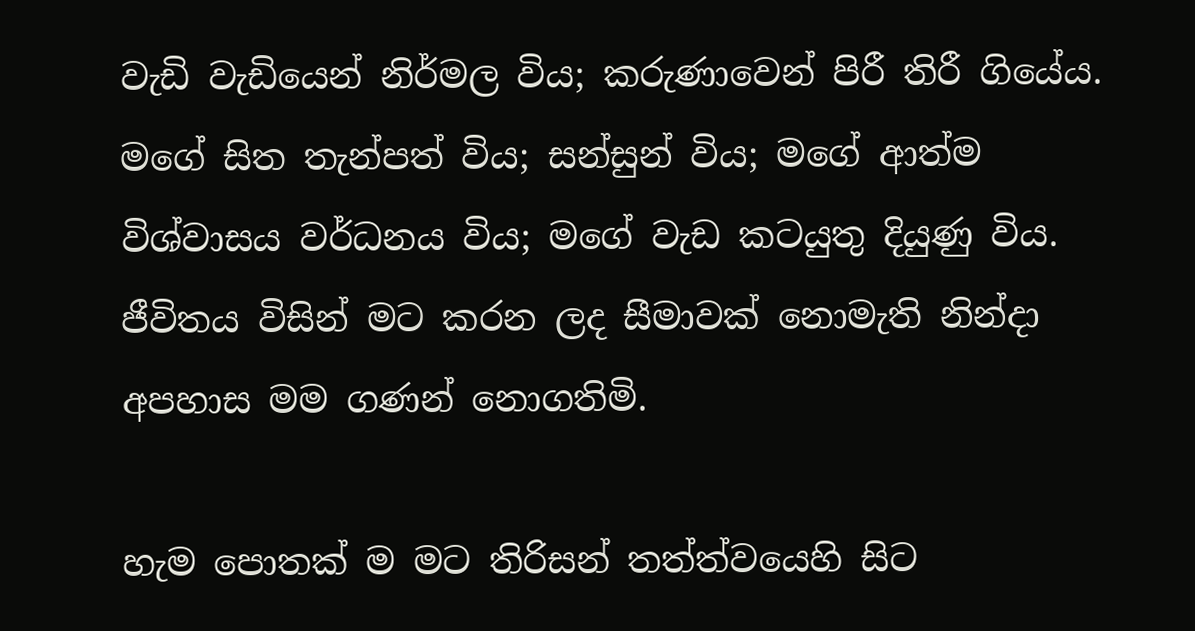වැඩි වැඩියෙන් නිර්මල විය; කරුණාවෙන් පිරී තිරී ගියේය. මගේ සිත තැන්පත් විය; සන්සුන් විය; මගේ ආත්ම විශ්වාසය වර්ධනය විය; මගේ වැඩ කටයුතු දියුණු විය. ජීවිතය විසින් මට කරන ලද සීමාවක් නොමැති නින්දා අපහාස මම ගණන් නොගතිමි.

හැම පොතක් ම මට තිරිසන් තත්ත්වයෙහි සිට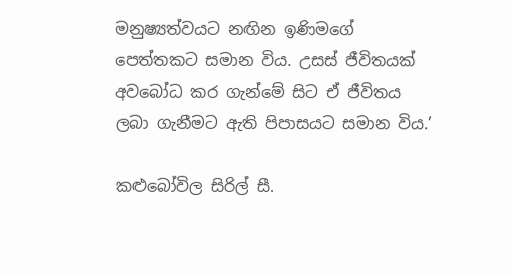මනුෂ්‍යත්වයට නඟින ඉණිමගේ පෙත්තකට සමාන විය. උසස් ජීවිතයක් අවබෝධ කර ගැන්මේ සිට ඒ ජීවිතය ලබා ගැනීමට ඇති පිපාසයට සමාන විය.’

කළුබෝවිල සිරිල් සී.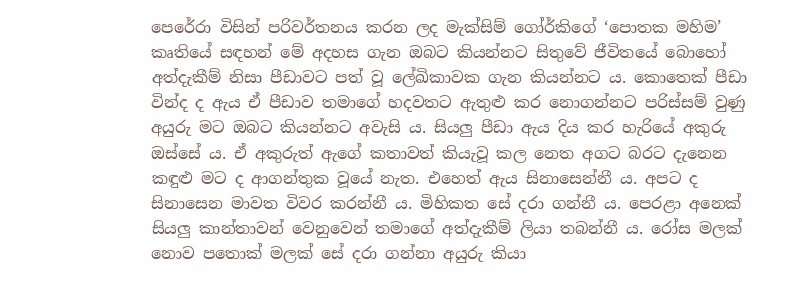පෙරේරා විසින් පරිවර්තනය කරන ලද මැක්සිම් ගෝර්කිගේ ‘පොතක මහිම’ කෘතියේ සඳහන් මේ අදහස ගැන ඔබට කියන්නට සිතුවේ ජීවිතයේ බොහෝ අත්දැකීම් නිසා පීඩාවට පත් වූ ලේඛිකාවක ගැන කියන්නට ය. කොතෙක් පීඩා වින්ද ද ඇය ඒ පීඩාව තමාගේ හදවතට ඇතුළු කර නොගන්නට පරිස්සම් වුණු අයුරු මට ඔබට කියන්නට අවැසි ය. සියලු පීඩා ඇය දිය කර හැරියේ අකුරු ඔස්සේ ය. ඒ අකුරුත් ඇගේ කතාවත් කියැවූ කල නෙත අගට බරට දැනෙන කඳුළු මට ද ආගන්තුක වූයේ නැත. එහෙත් ඇය සිනාසෙන්නී ය. අපට ද සිනාසෙන මාවත විවර කරන්නී ය. මිහිකත සේ දරා ගන්නී ය. පෙරළා අනෙක් සියලු කාන්තාවන් වෙනුවෙන් තමාගේ අත්දැකීම් ලියා තබන්නී ය. රෝස මලක් නොව පතොක් මලක් සේ දරා ගන්නා අයුරු කියා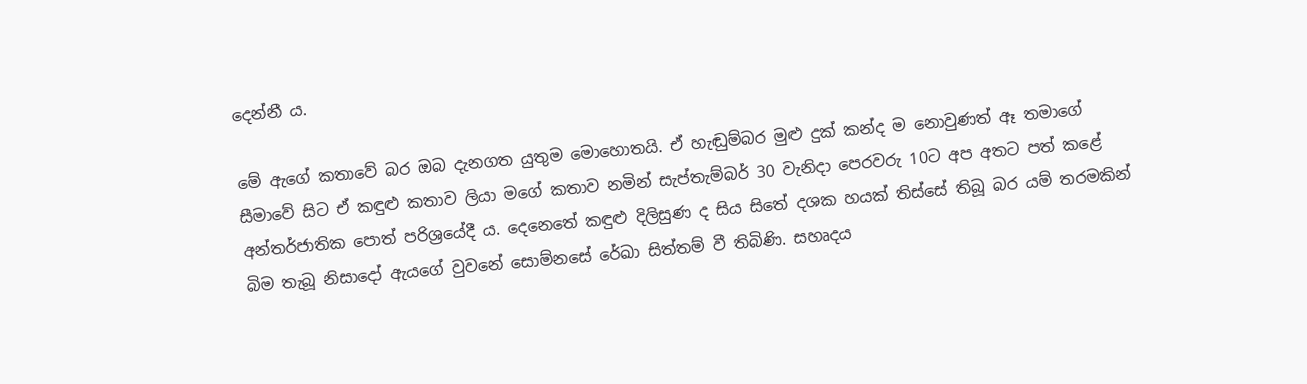දෙන්නී ය.

මේ ඇගේ කතාවේ බර ඔබ දැනගත යුතුම මොහොතයි. ඒ හැඬුම්බර මුළු දුක් කන්ද ම නොවුණත් ඈ තමාගේ සීමාවේ සිට ඒ කඳුළු කතාව ලියා මගේ කතාව නමින් සැප්තැම්බර් 30 වැනිදා පෙරවරු 10ට අප අතට පත් කළේ අන්තර්ජාතික පොත් පරිශ්‍රයේදී ය. දෙනෙතේ කඳුළු දිලිසුණ ද සිය සිතේ දශක හයක් තිස්සේ තිබූ බර යම් තරමකින් බිම තැබූ නිසාදෝ ඇයගේ වුවනේ සොම්නසේ රේඛා සිත්තම් වී තිබිණි. සහෘදය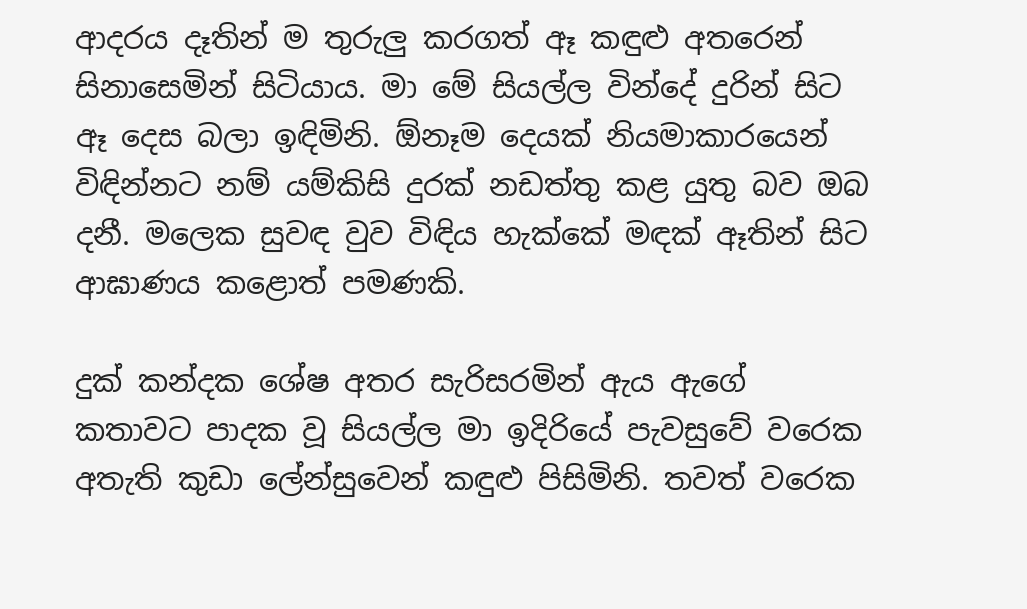ආදරය දෑතින් ම තුරුලු කරගත් ඈ කඳුළු අතරෙන් සිනාසෙමින් සිටියාය. මා මේ සියල්ල වින්දේ දුරින් සිට ඈ දෙස බලා ඉඳිමිනි. ඕනෑම දෙයක් නියමාකාරයෙන් විඳින්නට නම් යම්කිසි දුරක් නඩත්තු කළ යුතු බව ඔබ දනී. මලෙක සුවඳ වුව විඳිය හැක්කේ මඳක් ඈතින් සිට ආඝාණය කළොත් පමණකි.

දුක් කන්දක ශේෂ අතර සැරිසරමින් ඇය ඇගේ කතාවට පාදක වූ සියල්ල මා ඉදිරියේ පැවසුවේ වරෙක අතැති කුඩා ලේන්සුවෙන් කඳුළු පිසිමිනි. තවත් වරෙක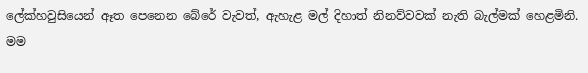ලේක්හවුසියෙන් ඈත පෙනෙන බේරේ වැවත්, ඇහැළ මල් දිහාත් නිනව්වවක් නැති බැල්මක් හෙළමිනි. මම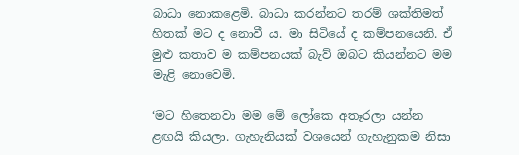බාධා නොකළෙමි. බාධා කරන්නට තරම් ශක්තිමත් හිතක් මට ද නොවී ය. මා සිටියේ ද කම්පනයෙනි. ඒ මුළු කතාව ම කම්පනයක් බැව් ඔබට කියන්නට මම මැළි නොවෙමි.

‘මට හිතෙනවා මම මේ ලෝකෙ අතෑරලා යන්න ළඟයි කියලා. ගැහැනියක් වශයෙන් ගැහැනුකම නිසා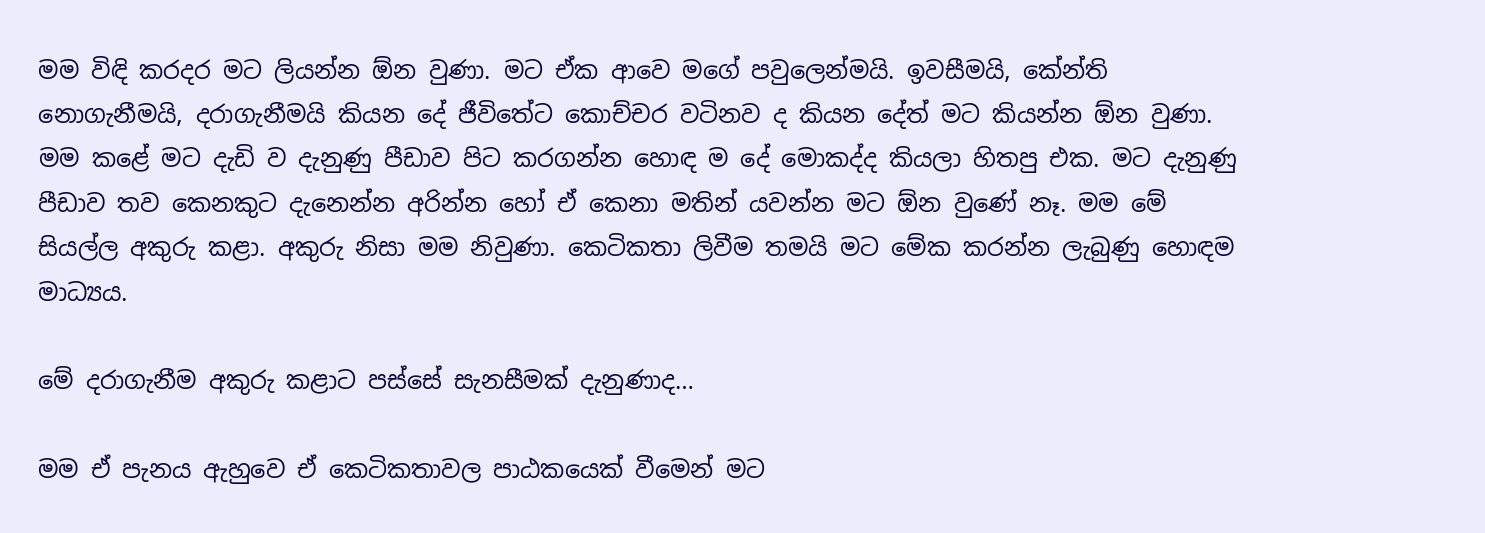මම විඳි කරදර මට ලියන්න ඕන වුණා. මට ඒක ආවෙ මගේ පවුලෙන්මයි. ඉවසීමයි, කේන්ති නොගැනීමයි, දරාගැනීමයි කියන දේ ජීවිතේට කොච්චර වටිනව ද කියන දේත් මට කියන්න ඕන වුණා. මම කළේ මට දැඩි ව දැනුණු පීඩාව පිට කරගන්න හොඳ ම දේ මොකද්ද කියලා හිතපු එක. මට දැනුණු පීඩාව තව කෙනකුට දැනෙන්න අරින්න හෝ ඒ කෙනා මතින් යවන්න මට ඕන වුණේ නෑ. මම මේ සියල්ල අකුරු කළා. අකුරු නිසා මම නිවුණා. කෙටිකතා ලිවීම තමයි මට මේක කරන්න ලැබුණු හොඳම මාධ්‍යය.

මේ දරාගැනීම අකුරු කළාට පස්සේ සැනසීමක් දැනුණාද…

මම ඒ පැනය ඇහුවෙ ඒ කෙටිකතාවල පාඨකයෙක් වීමෙන් මට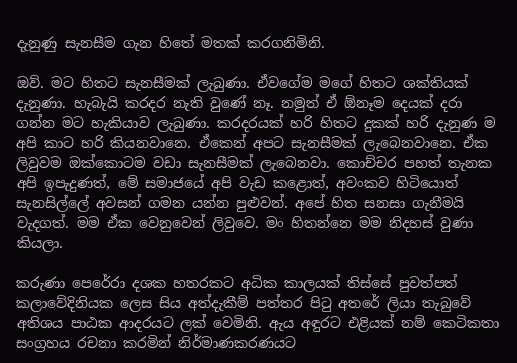දැනුණු සැනසීම ගැන හිතේ මතක් කරගනිමිනි.

ඔව්. මට හිතට සැනසීමක් ලැබුණා. ඒවගේම මගේ හිතට ශක්තියක් දැනුණා. හැබැයි කරදර නැති වුණේ නෑ. නමුත් ඒ ඕනෑම දෙයක් දරා ගන්න මට හැකියාව ලැබුණා. කරදරයක් හරි හිතට දුකක් හරි දැනුණ ම අපි කාට හරි කියනවානෙ. ඒකෙන් අපට සැනසීමක් ලැබෙනවානෙ. ඒක ලිවුවම ඔක්කොටම වඩා සැනසීමක් ලැබෙනවා. කොච්චර පහත් තැනක අපි ඉපැදුණත්, මේ සමාජයේ අපි වැඩ කළොත්, අවංකව හිටියොත් සැනසිල්ලේ අවසන් ගමන යන්න පුළුවන්. අපේ හිත සනසා ගැනීමයි වැදගත්. මම ඒක වෙනුවෙන් ලිවුවෙ. මං හිතන්නෙ මම නිදහස් වුණා කියලා.

කරුණා පෙරේරා දශක හතරකට අධික කාලයක් තිස්සේ පුවත්පත් කලාවේදිනියක ලෙස සිය අත්දැකීම් පත්තර පිටු අතරේ ලියා තැබුවේ අතිශය පාඨක ආදරයට ලක් වෙමිනි. ඇය අඳුරට එළියක් නම් කෙටිකතා සංග්‍රහය රචනා කරමින් නිර්මාණකරණයට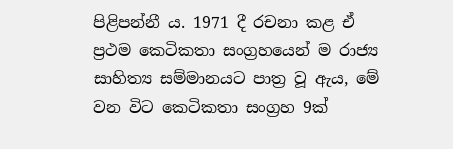පිළිපන්නී ය. 1971 දී රචනා කළ ඒ ප්‍රථම කෙටිකතා සංග්‍රහයෙන් ම රාජ්‍ය සාහිත්‍ය සම්මානයට පාත්‍ර වූ ඇය, මේ වන විට කෙටිකතා සංග්‍රහ 9ක්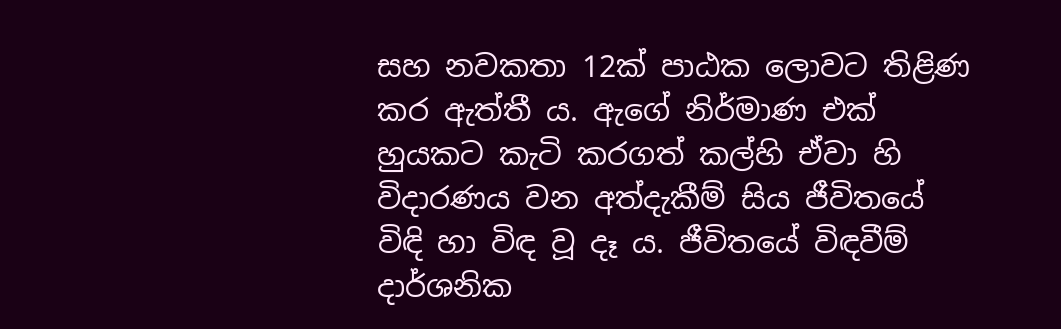සහ නවකතා 12ක් පාඨක ලොවට තිළිණ කර ඇත්තී ය. ඇගේ නිර්මාණ එක් හුයකට කැටි කරගත් කල්හි ඒවා හි විදාරණය වන අත්දැකීම් සිය ජීවිතයේ විඳි හා විඳ වූ දෑ ය. ජීවිතයේ විඳවීම් දාර්ශනික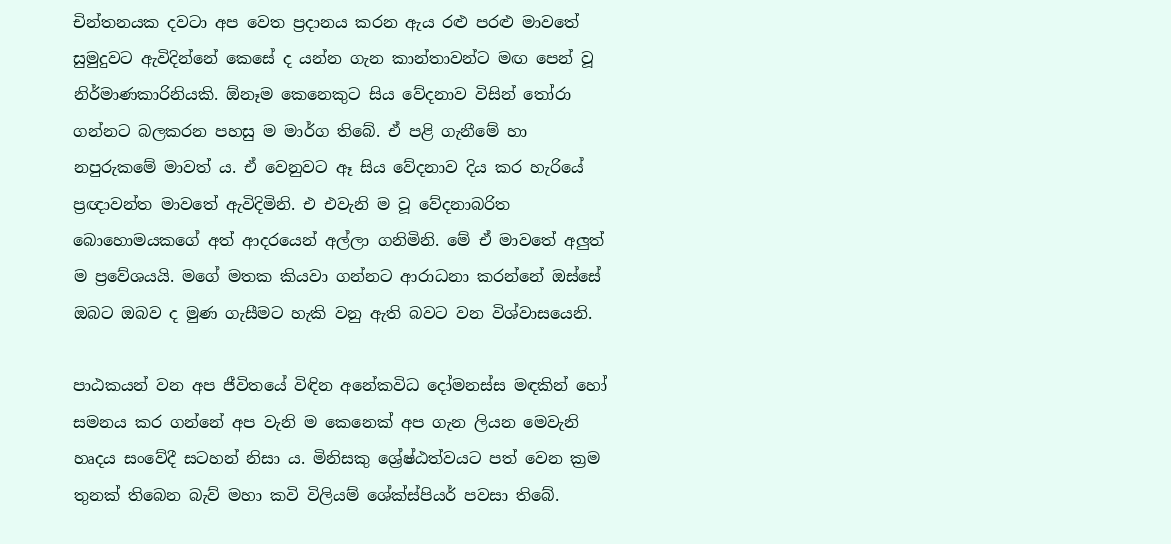චින්තනයක දවටා අප වෙත ප්‍රදානය කරන ඇය රළු පරළු මාවතේ සුමුදුවට ඇවිදින්නේ කෙසේ ද යන්න ගැන කාන්තාවන්ට මඟ පෙන් වූ නිර්මාණකාරිනියකි. ඕනෑම කෙනෙකුට සිය වේදනාව විසින් තෝරා ගන්නට බලකරන පහසු ම මාර්ග තිබේ. ඒ පළි ගැනීමේ හා නපුරුකමේ මාවත් ය. ඒ වෙනුවට ඈ සිය වේදනාව දිය කර හැරියේ ප්‍රඥාවන්ත මාවතේ ඇවිදිමිනි. එ එවැනි ම වූ වේදනාබරිත බොහොමයකගේ අත් ආදරයෙන් අල්ලා ගනිමිනි. මේ ඒ මාවතේ අලුත් ම ප්‍රවේශයයි. මගේ මතක කියවා ගන්නට ආරාධනා කරන්නේ ඔස්සේ ඔබට ඔබව ද මුණ ගැසීමට හැකි වනු ඇති බවට වන විශ්වාසයෙනි.

පාඨකයන් වන අප ජීවිතයේ විඳින අනේකවිධ දෝමනස්ස මඳකින් හෝ සමනය කර ගන්නේ අප වැනි ම කෙනෙක් අප ගැන ලියන මෙවැනි හෘදය සංවේදී සටහන් නිසා ය. මිනිසකු ශ්‍රේෂ්ඨත්වයට පත් වෙන ක්‍රම තුනක් තිබෙන බැව් මහා කවි විලියම් ‍ශේක්ස්පියර් පවසා තිබේ.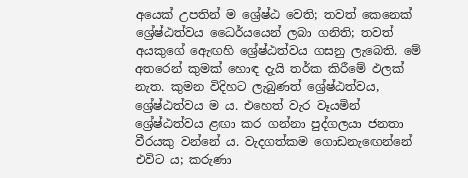අයෙක් උපතින් ම ශ්‍රේෂ්ඨ වෙති; තවත් කෙනෙක් ශ්‍රේෂ්ඨත්වය ධෛර්යයෙන් ලබා ගනිති; තවත් අයකුගේ ඇ‍ෙඟහි ශ්‍රේෂ්ඨත්වය ගසනු ලැබෙති. මේ අතරෙන් කුමක් හොඳ දැයි තර්ක කිරීමේ ඵලක් නැත. කුමන විදිහට ලැබුණත් ශ්‍රේෂ්ඨත්වය, ශ්‍රේෂ්ඨත්වය ම ය. එහෙත් වැර වෑයමින් ශ්‍රේෂ්ඨත්වය ළඟා කර ගන්නා පුද්ගලයා ජනතා වීරයකු වන්නේ ය. වැදගත්කම ගොඩනැඟෙන්නේ එවිට ය; කරුණා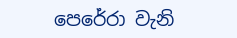පෙරේරා වැනි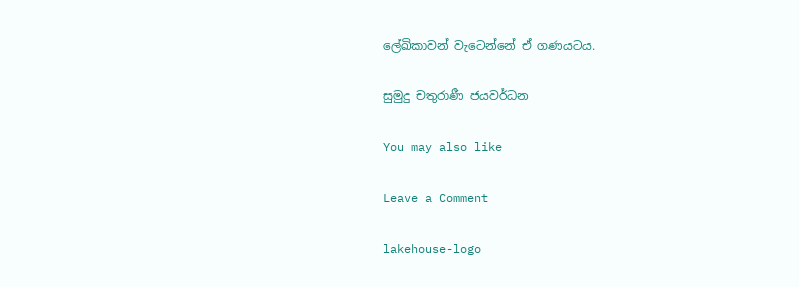ලේඛිකාවන් වැටෙන්නේ ඒ ගණයටය.

සුමුදු චතුරාණී ජයවර්ධන

You may also like

Leave a Comment

lakehouse-logo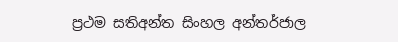ප්‍රථම සතිඅන්ත සිංහල අන්තර්ජාල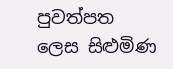පුවත්පත ලෙස සිළුමිණ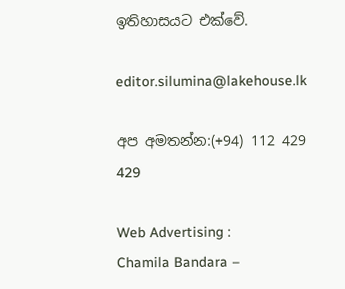ඉතිහාසයට එක්වේ.

editor.silumina@lakehouse.lk

අප අමතන්න:(+94) 112 429 429

Web Advertising :
Chamila Bandara –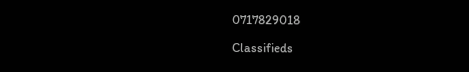0717829018

Classifieds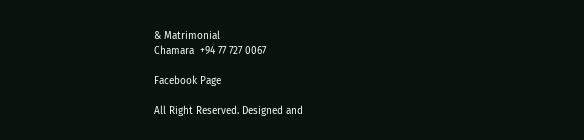& Matrimonial
Chamara  +94 77 727 0067

Facebook Page

All Right Reserved. Designed and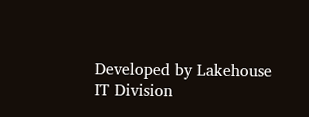Developed by Lakehouse IT Division